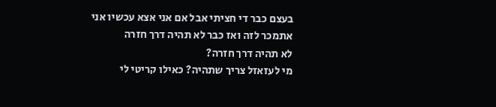בעצם כבר די חציתי אבל אם אני אצא עכשיו אני אתמכר לזה ואז כבר לא תהיה דרך חזרה
לא תהיה דרך חזרה?
מי לעזאזל צריך שתהיה? כאילו קריטי לי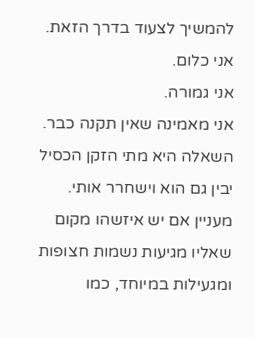להמשיך לצעוד בדרך הזאת.
אני כלום.
אני גמורה.
אני מאמינה שאין תקנה כבר.
השאלה היא מתי הזקן הכסיל יבין גם הוא וישחרר אותי.
מעניין אם יש איזשהו מקום שאליו מגיעות נשמות חצופות ומגעילות במיוחד, כמו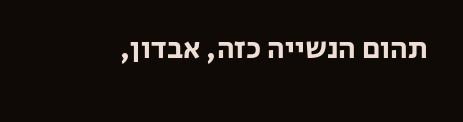תהום הנשייה כזה, אבדון,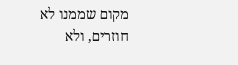מקום שממנו לא חוזרים, ולא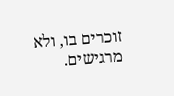זוכרים בו, ולא מרגישים.